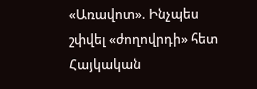«Առավոտ». Ինչպես շփվել «ժողովրդի» հետ
Հայկական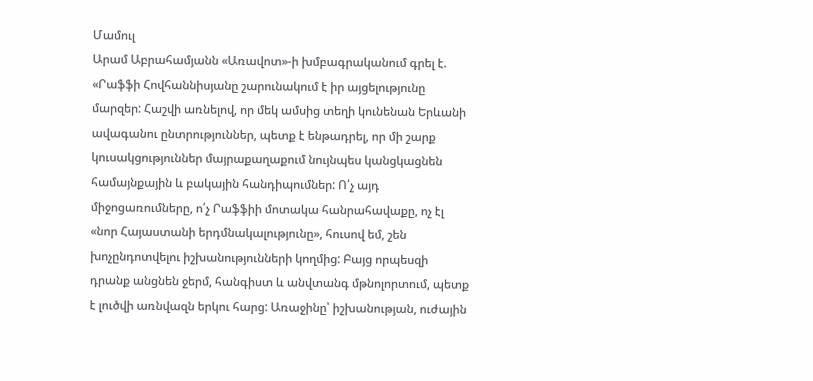Մամուլ
Արամ Աբրահամյանն «Առավոտ»-ի խմբագրականում գրել է.
«Րաֆֆի Հովհաննիսյանը շարունակում է իր այցելությունը մարզեր: Հաշվի առնելով, որ մեկ ամսից տեղի կունենան Երևանի ավագանու ընտրություններ, պետք է ենթադրել, որ մի շարք կուսակցություններ մայրաքաղաքում նույնպես կանցկացնեն համայնքային և բակային հանդիպումներ: Ո՛չ այդ միջոցառումները, ո՛չ Րաֆֆիի մոտակա հանրահավաքը, ոչ էլ «նոր Հայաստանի երդմնակալությունը», հուսով եմ, շեն խոչընդոտվելու իշխանությունների կողմից: Բայց որպեսզի դրանք անցնեն ջերմ, հանգիստ և անվտանգ մթնոլորտում, պետք է լուծվի առնվազն երկու հարց: Առաջինը՝ իշխանության, ուժային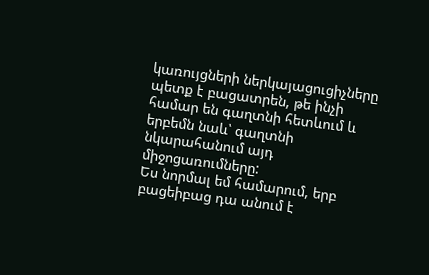կառույցների ներկայացուցիչները պետք է բացատրեն, թե ինչի համար են գաղտնի հետևում և երբեմն նաև՝ գաղտնի նկարահանում այդ միջոցառումները:
Ես նորմալ եմ համարում, երբ բացեիբաց դա անում է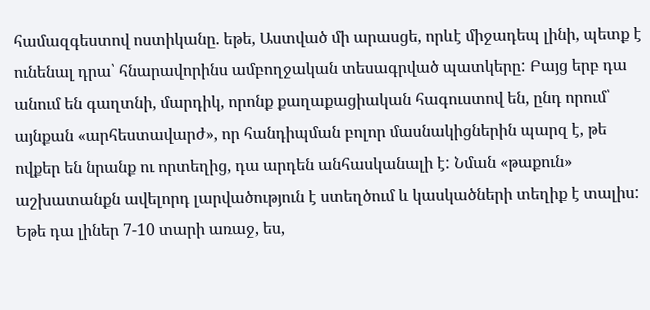համազգեստով ոստիկանը. եթե, Աստված մի արասցե, որևէ միջադեպ լինի, պետք է ունենալ դրա՝ հնարավորինս ամբողջական տեսագրված պատկերը: Բայց երբ դա անում են գաղտնի, մարդիկ, որոնք քաղաքացիական հագուստով են, ընդ որում՝ այնքան «արհեստավարժ», որ հանդիպման բոլոր մասնակիցներին պարզ է, թե ովքեր են նրանք ու որտեղից, դա արդեն անհասկանալի է: Նման «թաքուն» աշխատանքն ավելորդ լարվածություն է ստեղծում և կասկածների տեղիք է տալիս: Եթե դա լիներ 7-10 տարի առաջ, ես,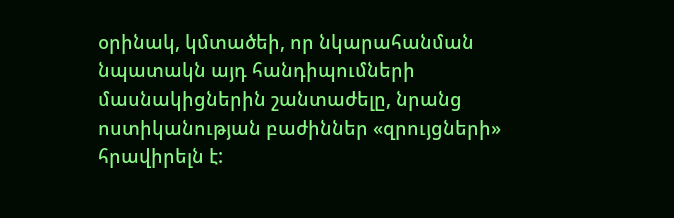օրինակ, կմտածեի, որ նկարահանման նպատակն այդ հանդիպումների մասնակիցներին շանտաժելը, նրանց ոստիկանության բաժիններ «զրույցների» հրավիրելն է: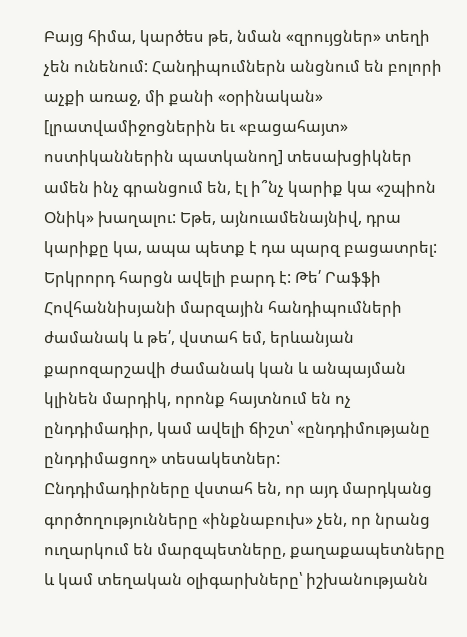Բայց հիմա, կարծես թե, նման «զրույցներ» տեղի չեն ունենում: Հանդիպումներն անցնում են բոլորի աչքի առաջ, մի քանի «օրինական» [լրատվամիջոցներին եւ «բացահայտ» ոստիկաններին պատկանող] տեսախցիկներ ամեն ինչ գրանցում են, էլ ի՞նչ կարիք կա «շպիոն Օնիկ» խաղալու: Եթե, այնուամենայնիվ, դրա կարիքը կա, ապա պետք է դա պարզ բացատրել: Երկրորդ հարցն ավելի բարդ է: Թե՛ Րաֆֆի Հովհաննիսյանի մարզային հանդիպումների ժամանակ և թե՛, վստահ եմ, երևանյան քարոզարշավի ժամանակ կան և անպայման կլինեն մարդիկ, որոնք հայտնում են ոչ ընդդիմադիր, կամ ավելի ճիշտ՝ «ընդդիմությանը ընդդիմացող» տեսակետներ:
Ընդդիմադիրները վստահ են, որ այդ մարդկանց գործողությունները «ինքնաբուխ» չեն, որ նրանց ուղարկում են մարզպետները, քաղաքապետները և կամ տեղական օլիգարխները՝ իշխանությանն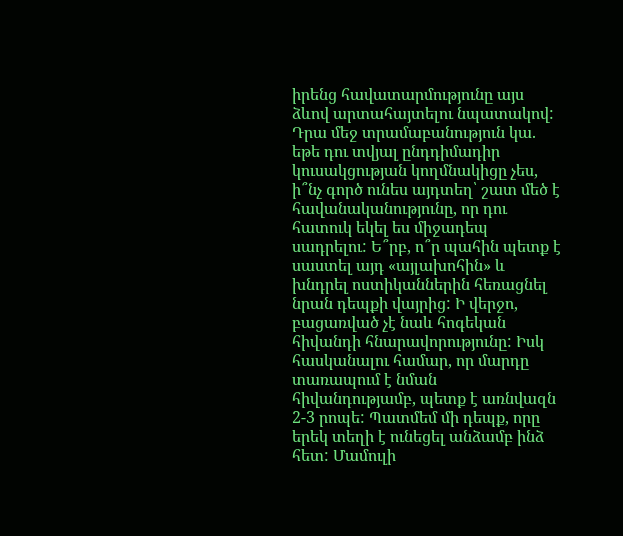իրենց հավատարմությունը այս ձևով արտահայտելու նպատակով: Դրա մեջ տրամաբանություն կա. եթե դու տվյալ ընդդիմադիր կուսակցության կողմնակիցը չես, ի՞նչ գործ ունես այդտեղ՝ շատ մեծ է հավանականությունը, որ դու հատուկ եկել ես միջադեպ սադրելու: Ե՞րբ, ո՞ր պահին պետք է սաստել այդ «այլախոհին» և խնդրել ոստիկաններին հեռացնել նրան դեպքի վայրից: Ի վերջո, բացառված չէ նաև հոգեկան հիվանդի հնարավորությունը: Իսկ հասկանալու համար, որ մարդը տառապում է նման հիվանդությամբ, պետք է առնվազն 2-3 րոպե: Պատմեմ մի դեպք, որը երեկ տեղի է ունեցել անձամբ ինձ հետ: Մամուլի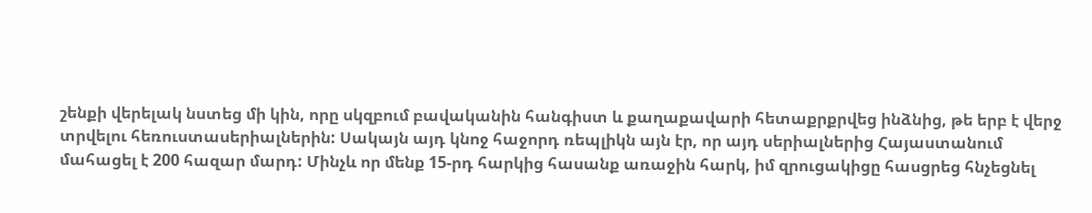շենքի վերելակ նստեց մի կին, որը սկզբում բավականին հանգիստ և քաղաքավարի հետաքրքրվեց ինձնից, թե երբ է վերջ տրվելու հեռուստասերիալներին: Սակայն այդ կնոջ հաջորդ ռեպլիկն այն էր, որ այդ սերիալներից Հայաստանում մահացել է 200 հազար մարդ: Մինչև որ մենք 15-րդ հարկից հասանք առաջին հարկ, իմ զրուցակիցը հասցրեց հնչեցնել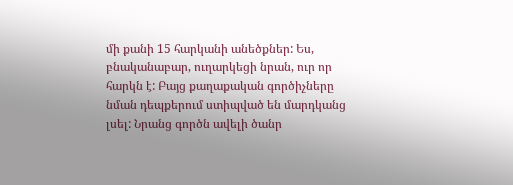մի քանի 15 հարկանի անեծքներ: Ես, բնականաբար, ուղարկեցի նրան, ուր որ հարկն է: Բայց քաղաքական գործիչները նման դեպքերում ստիպված են մարդկանց լսել: Նրանց գործն ավելի ծանր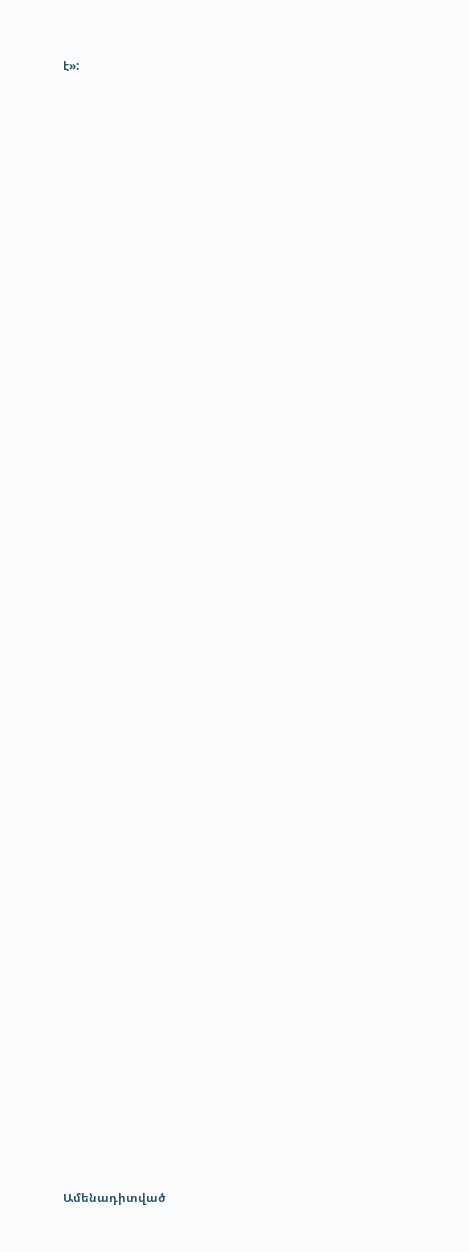է»:


















































Ամենադիտված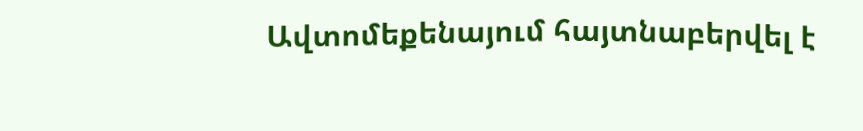Ավտոմեքենայում հայտնաբերվել է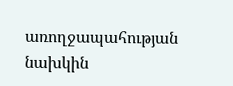առողջապահության նախկին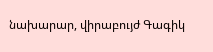նախարար, վիրաբույժ Գագիկ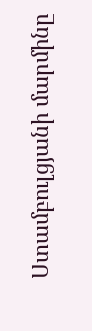Ստամբուլցյանի մարմինը